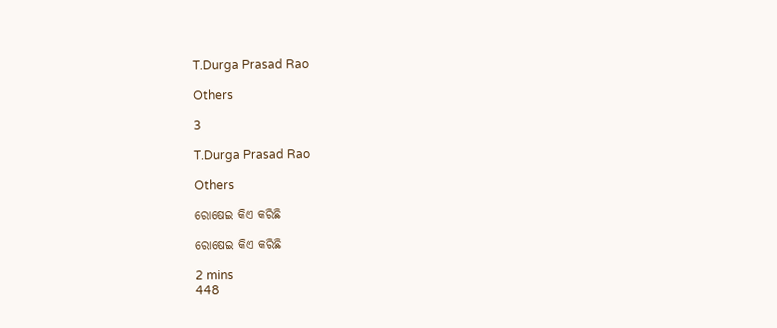T.Durga Prasad Rao

Others

3

T.Durga Prasad Rao

Others

ରୋଷେଇ କିଏ କରିଛି

ରୋଷେଇ କିଏ କରିଛି

2 mins
448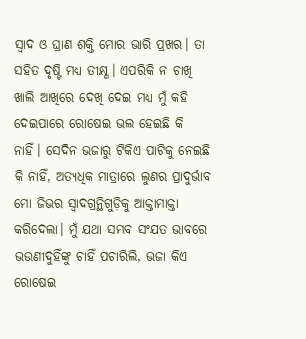ସ୍ୱାଦ ଓ ଘ୍ରାଣ ଶକ୍ତି ମୋର ଭାରି ପ୍ରଖର। ତା ସହିତ ଦୃଷ୍ଟି ମଧ୍ୟ ତୀକ୍ଷ୍ଣ। ଏପରିକି ନ ଚାଖି ଖାଲି ଆଖିରେ ଦେଖି ଦେଇ ମଧ୍ୟ ମୁଁ କହି ଦେଇପାରେ ରୋଷେଇ ଭଲ ହେଇଛି କି ନାହିଁ। ସେଦିନ ଭଜାରୁ ଟିକିଏ ପାଟିକୁ ନେଇଛି କି ନାହିଁ, ଅତ୍ୟଧିକ ମାତ୍ରାରେ ଲୁଣର ପ୍ରାଦୁର୍ଭାବ ମୋ ଜିଭର ସ୍ୱାଦଗ୍ରନ୍ଥିଗୁଡ଼ିକୁ ଆକ୍ତାମାକ୍ତା କରିଦେଲା। ମୁଁ ଯଥା ସମ୍ଭବ ସଂଯତ ଭାବରେ ଭଉଣୀଦୁହିଁଙ୍କୁ ଚାହିଁ ପଚାରିଲି, ଭଜା କିଏ ରୋଷେଇ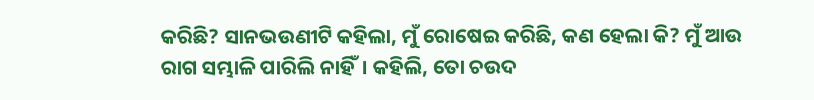କରିଛି? ସାନଭଉଣୀଟି କହିଲା, ମୁଁ ରୋଷେଇ କରିଛି, କଣ ହେଲା କି? ମୁଁ ଆଉ ରାଗ ସମ୍ଭାଳି ପାରିଲି ନାହିଁ। କହିଲି, ତୋ ଚଉଦ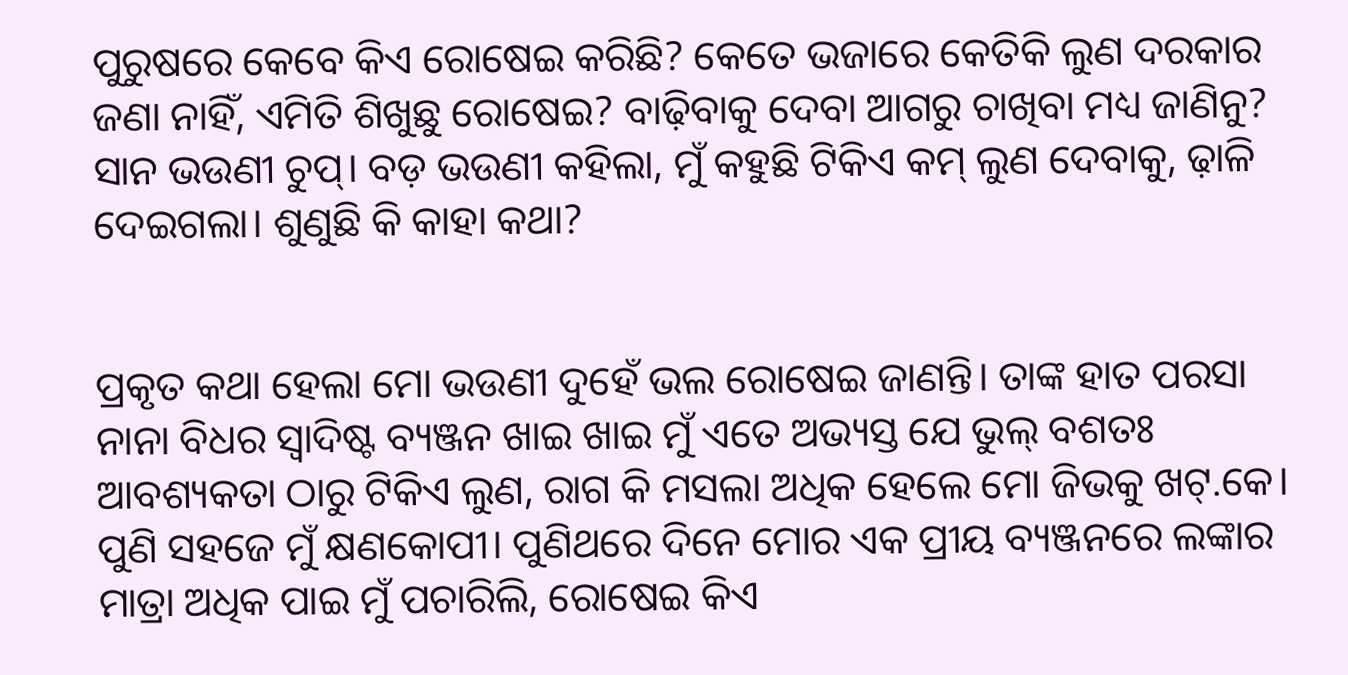ପୁରୁଷରେ କେବେ କିଏ ରୋଷେଇ କରିଛି? କେତେ ଭଜାରେ କେତିକି ଲୁଣ ଦରକାର ଜଣା ନାହିଁ, ଏମିତି ଶିଖୁଛୁ ରୋଷେଇ? ବାଢ଼ିବାକୁ ଦେବା ଆଗରୁ ଚାଖିବା ମଧ୍ୟ ଜାଣିନୁ? ସାନ ଭଉଣୀ ଚୁପ୍। ବଡ଼ ଭଉଣୀ କହିଲା, ମୁଁ କହୁଛି ଟିକିଏ କମ୍ ଲୁଣ ଦେବାକୁ, ଢ଼ାଳି ଦେଇଗଲା। ଶୁଣୁଛି କି କାହା କଥା?


ପ୍ରକୃତ କଥା ହେଲା ମୋ ଭଉଣୀ ଦୁହେଁ ଭଲ ରୋଷେଇ ଜାଣନ୍ତି। ତାଙ୍କ ହାତ ପରସା ନାନା ବିଧର ସ୍ୱାଦିଷ୍ଟ ବ୍ୟଞ୍ଜନ ଖାଇ ଖାଇ ମୁଁ ଏତେ ଅଭ୍ୟସ୍ତ ଯେ ଭୁଲ୍ ବଶତଃ ଆବଶ୍ୟକତା ଠାରୁ ଟିକିଏ ଲୁଣ, ରାଗ କି ମସଲା ଅଧିକ ହେଲେ ମୋ ଜିଭକୁ ଖଟ୍.କେ। ପୁଣି ସହଜେ ମୁଁ କ୍ଷଣକୋପୀ। ପୁଣିଥରେ ଦିନେ ମୋର ଏକ ପ୍ରୀୟ ବ୍ୟଞ୍ଜନରେ ଲଙ୍କାର ମାତ୍ରା ଅଧିକ ପାଇ ମୁଁ ପଚାରିଲି, ରୋଷେଇ କିଏ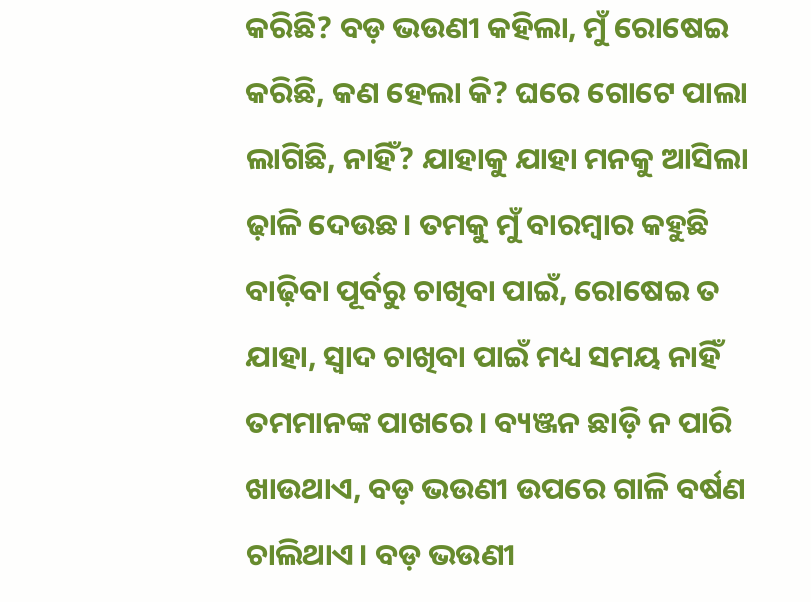କରିଛି? ବଡ଼ ଭଉଣୀ କହିଲା, ମୁଁ ରୋଷେଇ କରିଛି, କଣ ହେଲା କି? ଘରେ ଗୋଟେ ପାଲା ଲାଗିଛି, ନାହିଁ? ଯାହାକୁ ଯାହା ମନକୁ ଆସିଲା ଢ଼ାଳି ଦେଉଛ। ତମକୁ ମୁଁ ବାରମ୍ବାର କହୁଛି ବାଢ଼ିବା ପୂର୍ବରୁ ଚାଖିବା ପାଇଁ, ରୋଷେଇ ତ ଯାହା, ସ୍ୱାଦ ଚାଖିବା ପାଇଁ ମଧ୍ୟ ସମୟ ନାହିଁ ତମମାନଙ୍କ ପାଖରେ। ବ୍ୟଞ୍ଜନ ଛାଡ଼ି ନ ପାରି ଖାଉଥାଏ, ବଡ଼ ଭଉଣୀ ଉପରେ ଗାଳି ବର୍ଷଣ ଚାଲିଥାଏ। ବଡ଼ ଭଉଣୀ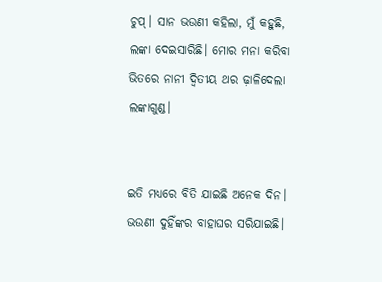ଚୁପ୍। ସାନ ଭଉଣୀ କହିଲା, ମୁଁ କହୁଛି, ଲଙ୍କା ଦେଇସାରିଛି। ମୋର ମନା କରିବା ଭିତରେ ନାନୀ ଦ୍ୱିତୀୟ ଥର ଢ଼ାଳିଦେଲା ଲଙ୍କାଗୁଣ୍ଡ।


ଇତି ମଧ୍ୟରେ ବିତି ଯାଇଛି ଅନେକ ଦିନ। ଭଉଣୀ ଦୁହିଁଙ୍କର ବାହାଘର ସରିଯାଇଛି।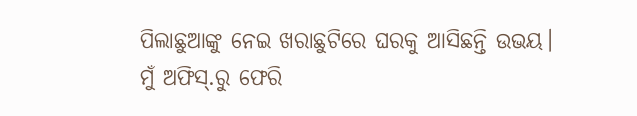ପିଲାଛୁଆଙ୍କୁ ନେଇ ଖରାଛୁଟିରେ ଘରକୁ ଆସିଛନ୍ତି ଉଭୟ। ମୁଁ ଅଫିସ୍.ରୁ ଫେରି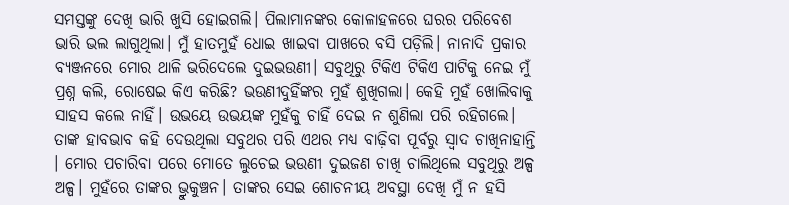ସମସ୍ତଙ୍କୁ ଦେଖି ଭାରି ଖୁସି ହୋଇଗଲି। ପିଲାମାନଙ୍କର କୋଳାହଳରେ ଘରର ପରିବେଶ ଭାରି ଭଲ ଲାଗୁଥିଲା। ମୁଁ ହାତମୁହଁ ଧୋଇ ଖାଇବା ପାଖରେ ବସି ପଡ଼ିଲି। ନାନାଦି ପ୍ରକାର ବ୍ୟଞ୍ଜନରେ ମୋର ଥାଳି ଭରିଦେଲେ ଦୁଇଭଉଣୀ। ସବୁଥିରୁ ଟିକିଏ ଟିକିଏ ପାଟିକୁ ନେଇ ମୁଁ ପ୍ରଶ୍ନ କଲି, ରୋଷେଇ କିଏ କରିଛି? ଭଉଣୀଦୁହିଁଙ୍କର ମୁହଁ ଶୁଖିଗଲା। କେହି ମୁହଁ ଖୋଲିବାକୁ ସାହସ କଲେ ନାହିଁ। ଉଭୟେ ଉଭୟଙ୍କ ମୁହଁକୁ ଚାହିଁ ଦେଇ ନ ଶୁଣିଲା ପରି ରହିଗଲେ। ତାଙ୍କ ହାବଭାବ କହି ଦେଉଥିଲା ସବୁଥର ପରି ଏଥର ମଧ୍ୟ ବାଢ଼ିବା ପୂର୍ବରୁ ସ୍ୱାଦ ଚାଖିନାହାନ୍ତି । ମୋର ପଚାରିବା ପରେ ମୋତେ ଲୁଚେଇ ଭଉଣୀ ଦୁଇଜଣ ଚାଖି ଚାଲିଥିଲେ ସବୁଥିରୁ ଅଳ୍ପ ଅଳ୍ପ। ମୁହଁରେ ତାଙ୍କର ଭ୍ରୁକୁଞ୍ଚନ। ତାଙ୍କର ସେଇ ଶୋଚନୀୟ ଅବସ୍ଥା ଦେଖି ମୁଁ ନ ହସି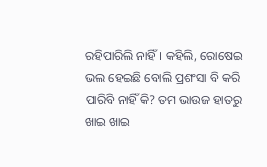ରହିପାରିଲି ନାହିଁ। କହିଲି, ରୋଷେଇ ଭଲ ହେଇଛି ବୋଲି ପ୍ରଶଂସା ବି କରି ପାରିବି ନାହିଁ କି? ତମ ଭାଉଜ ହାତରୁ ଖାଇ ଖାଇ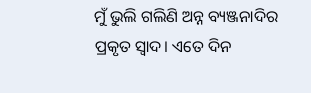ମୁଁ ଭୁଲି ଗଲିଣି ଅନ୍ନ ବ୍ୟଞ୍ଜନାଦିର ପ୍ରକୃତ ସ୍ୱାଦ। ଏତେ ଦିନ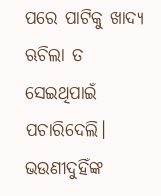ପରେ ପାଟିକୁ ଖାଦ୍ୟ ଋଚିଲା ତ ସେଇଥିପାଇଁ ପଚାରିଦେଲି। ଭଉଣୀଦୁହିଁଙ୍କ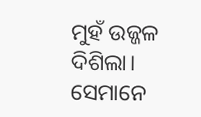ମୁହଁ ଉଜ୍ଜଳ ଦିଶିଲା। ସେମାନେ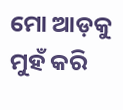ମୋ ଆଡ଼କୁ ମୁହଁ କରି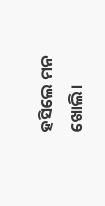ହସିଲେ ମନ ଖୋଲି।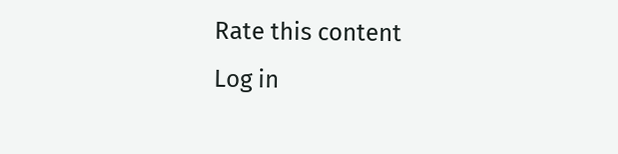Rate this content
Log in